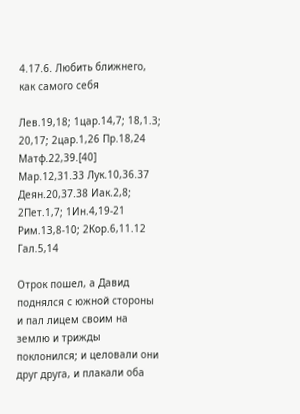4.17.6. Любить ближнего, как самого себя

Лев.19,18; 1цар.14,7; 18,1.3; 20,17; 2цар.1,26 Пр.18,24 Матф.22,39.[40] Мар.12,31.33 Лук.10,36.37 Деян.20,37.38 Иак.2,8; 2Пет.1,7; 1Ин.4,19-21 Рим.13,8-10; 2Кор.6,11.12 Гал.5,14

Отрок пошел, а Давид поднялся с южной стороны и пал лицем своим на землю и трижды поклонился; и целовали они друг друга, и плакали оба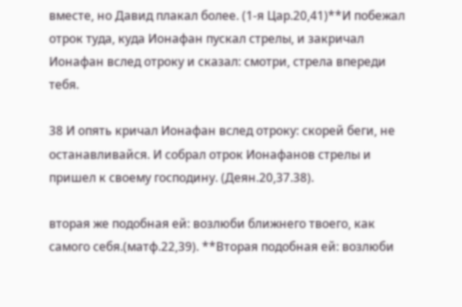вместе, но Давид плакал более. (1-я Цар.20,41)**И побежал отрок туда, куда Ионафан пускал стрелы, и закричал Ионафан вслед отроку и сказал: смотри, стрела впереди тебя.

38 И опять кричал Ионафан вслед отроку: скорей беги, не останавливайся. И собрал отрок Ионафанов стрелы и пришел к своему господину. (Деян.20,37.38).

вторая же подобная ей: возлюби ближнего твоего, как самого себя.(матф.22,39). **Вторая подобная ей: возлюби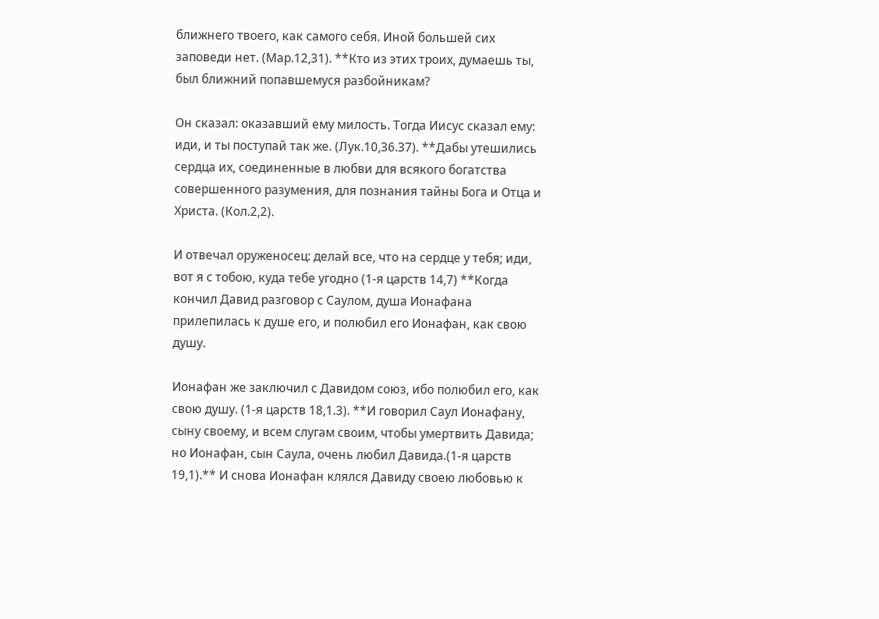ближнего твоего, как самого себя. Иной большей сих заповеди нет. (Мар.12,31). **Кто из этих троих, думаешь ты, был ближний попавшемуся разбойникам?

Он сказал: оказавший ему милость. Тогда Иисус сказал ему: иди, и ты поступай так же. (Лук.10,36.37). **Дабы утешились сердца их, соединенные в любви для всякого богатства совершенного разумения, для познания тайны Бога и Отца и Христа. (Кол.2,2).

И отвечал оруженосец: делай все, что на сердце у тебя; иди, вот я с тобою, куда тебе угодно (1-я царств 14,7) **Когда кончил Давид разговор с Саулом, душа Ионафана прилепилась к душе его, и полюбил его Ионафан, как свою душу.

Ионафан же заключил с Давидом союз, ибо полюбил его, как свою душу. (1-я царств 18,1.3). **И говорил Саул Ионафану, сыну своему, и всем слугам своим, чтобы умертвить Давида; но Ионафан, сын Саула, очень любил Давида.(1-я царств 19,1).** И снова Ионафан клялся Давиду своею любовью к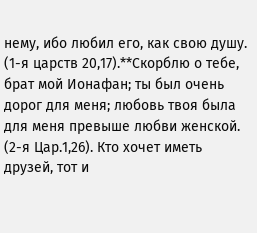нему, ибо любил его, как свою душу. (1-я царств 20,17).**Скорблю о тебе, брат мой Ионафан; ты был очень дорог для меня; любовь твоя была для меня превыше любви женской. (2-я Цар.1,26). Кто хочет иметь друзей, тот и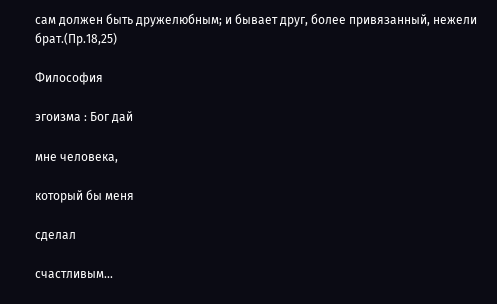сам должен быть дружелюбным; и бывает друг, более привязанный, нежели брат.(Пр.18,25)

Философия

эгоизма : Бог дай

мне человека,

который бы меня

сделал

счастливым...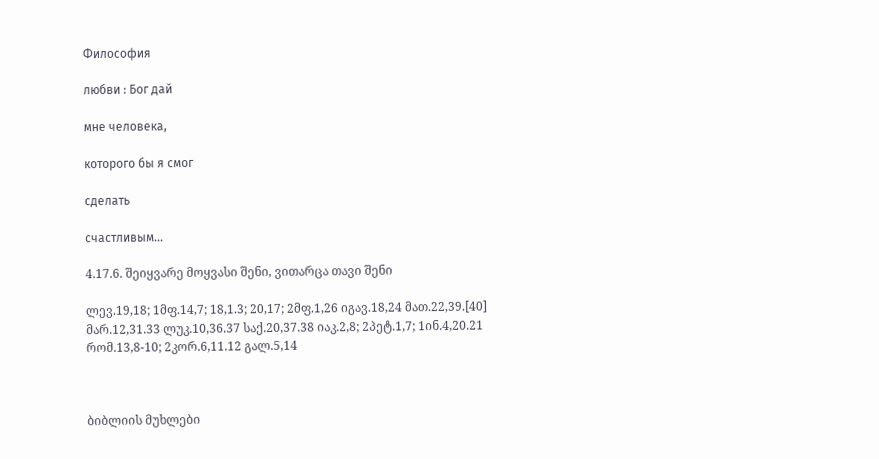Философия

любви : Бог дай

мне человека,

которого бы я смог

сделать

счастливым...

4.17.6. შეიყვარე მოყვასი შენი, ვითარცა თავი შენი

ლევ.19,18; 1მფ.14,7; 18,1.3; 20,17; 2მფ.1,26 იგავ.18,24 მათ.22,39.[40] მარ.12,31.33 ლუკ.10,36.37 საქ.20,37.38 იაკ.2,8; 2პეტ.1,7; 1ინ.4,20.21 რომ.13,8-10; 2კორ.6,11.12 გალ.5,14



ბიბლიის მუხლები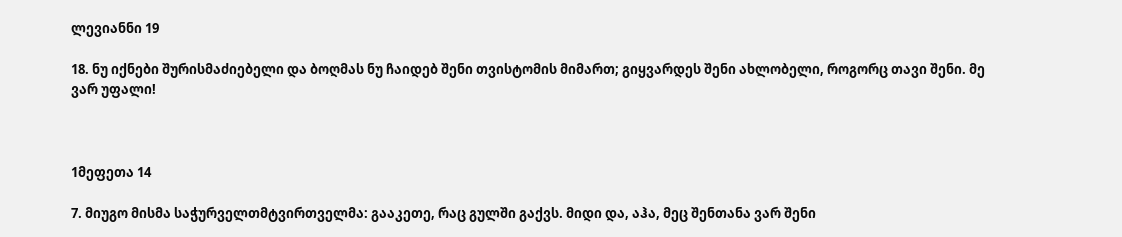ლევიანნი 19

18. ნუ იქნები შურისმაძიებელი და ბოღმას ნუ ჩაიდებ შენი თვისტომის მიმართ; გიყვარდეს შენი ახლობელი, როგორც თავი შენი. მე ვარ უფალი!



1მეფეთა 14

7. მიუგო მისმა საჭურველთმტვირთველმა: გააკეთე, რაც გულში გაქვს. მიდი და, აჰა, მეც შენთანა ვარ შენი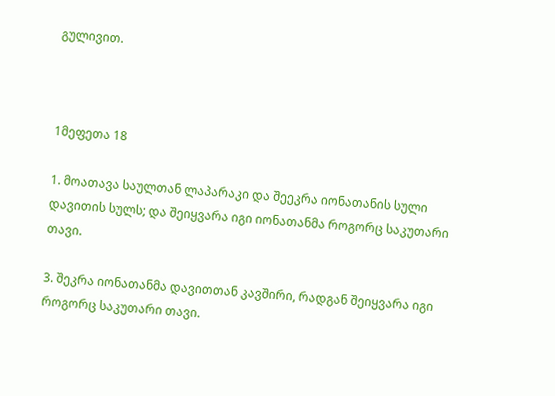გულივით.



1მეფეთა 18

1. მოათავა საულთან ლაპარაკი და შეეკრა იონათანის სული დავითის სულს; და შეიყვარა იგი იონათანმა როგორც საკუთარი თავი.

3. შეკრა იონათანმა დავითთან კავშირი, რადგან შეიყვარა იგი როგორც საკუთარი თავი.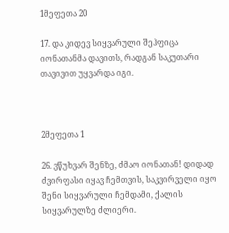1მეფეთა 20

17. და კიდევ სიყვარული შეჰფიცა იონათანმა დავითს, რადგან საკუთარი თავივით უყვარდა იგი.



2მეფეთა 1

26. ვწუხვარ შენზე, ძმაო იონათან! დიდად ძვირფასი იყავ ჩემთვის, საკვირველი იყო შენი სიყვარული ჩემდამი, ქალის სიყვარულზე ძლიერი.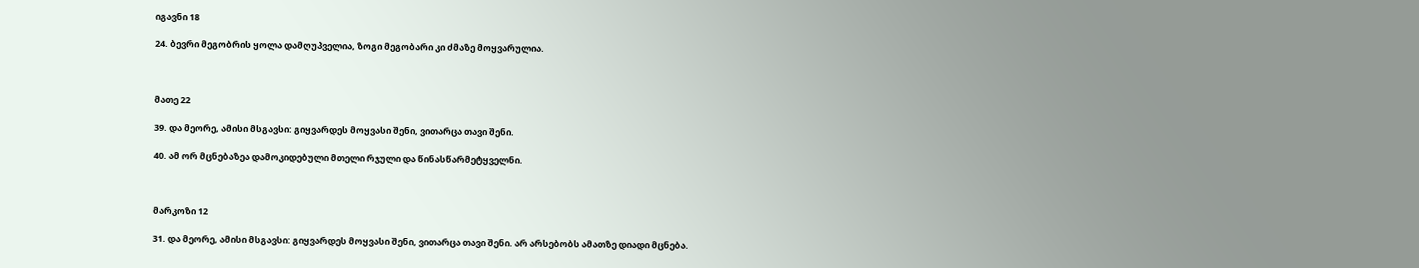იგავნი 18

24. ბევრი მეგობრის ყოლა დამღუპველია, ზოგი მეგობარი კი ძმაზე მოყვარულია.



მათე 22

39. და მეორე, ამისი მსგავსი: გიყვარდეს მოყვასი შენი, ვითარცა თავი შენი.

40. ამ ორ მცნებაზეა დამოკიდებული მთელი რჯული და წინასწარმეტყველნი.



მარკოზი 12

31. და მეორე, ამისი მსგავსი: გიყვარდეს მოყვასი შენი, ვითარცა თავი შენი. არ არსებობს ამათზე დიადი მცნება.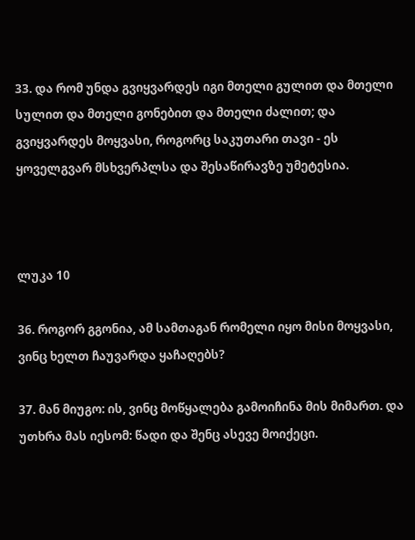33. და რომ უნდა გვიყვარდეს იგი მთელი გულით და მთელი სულით და მთელი გონებით და მთელი ძალით; და გვიყვარდეს მოყვასი, როგორც საკუთარი თავი - ეს ყოველგვარ მსხვერპლსა და შესაწირავზე უმეტესია.



ლუკა 10

36. როგორ გგონია, ამ სამთაგან რომელი იყო მისი მოყვასი, ვინც ხელთ ჩაუვარდა ყაჩაღებს?

37. მან მიუგო: ის, ვინც მოწყალება გამოიჩინა მის მიმართ. და უთხრა მას იესომ: წადი და შენც ასევე მოიქეცი.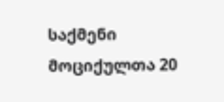საქმენი მოციქულთა 20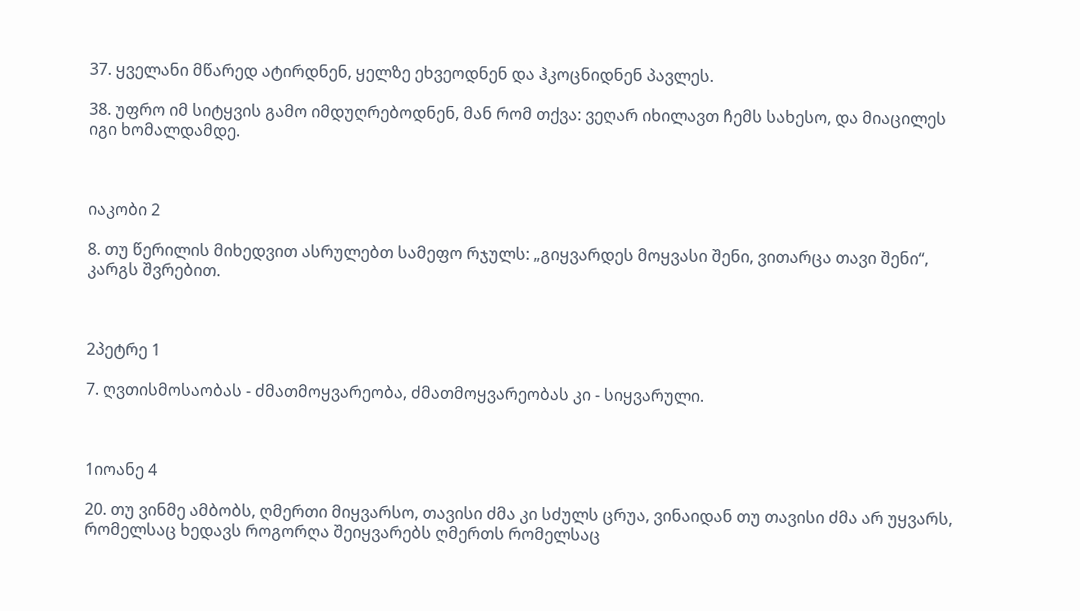37. ყველანი მწარედ ატირდნენ, ყელზე ეხვეოდნენ და ჰკოცნიდნენ პავლეს.

38. უფრო იმ სიტყვის გამო იმდუღრებოდნენ, მან რომ თქვა: ვეღარ იხილავთ ჩემს სახესო, და მიაცილეს იგი ხომალდამდე.



იაკობი 2

8. თუ წერილის მიხედვით ასრულებთ სამეფო რჯულს: „გიყვარდეს მოყვასი შენი, ვითარცა თავი შენი“, კარგს შვრებით.



2პეტრე 1

7. ღვთისმოსაობას - ძმათმოყვარეობა, ძმათმოყვარეობას კი - სიყვარული.



1იოანე 4

20. თუ ვინმე ამბობს, ღმერთი მიყვარსო, თავისი ძმა კი სძულს ცრუა, ვინაიდან თუ თავისი ძმა არ უყვარს, რომელსაც ხედავს როგორღა შეიყვარებს ღმერთს რომელსაც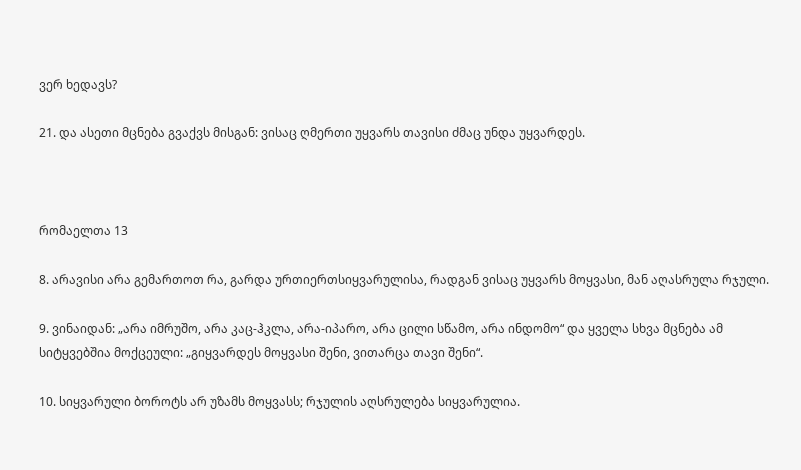ვერ ხედავს?

21. და ასეთი მცნება გვაქვს მისგან: ვისაც ღმერთი უყვარს თავისი ძმაც უნდა უყვარდეს.



რომაელთა 13

8. არავისი არა გემართოთ რა, გარდა ურთიერთსიყვარულისა, რადგან ვისაც უყვარს მოყვასი, მან აღასრულა რჯული.

9. ვინაიდან: „არა იმრუშო, არა კაც-ჰკლა, არა-იპარო, არა ცილი სწამო, არა ინდომო“ და ყველა სხვა მცნება ამ სიტყვებშია მოქცეული: „გიყვარდეს მოყვასი შენი, ვითარცა თავი შენი“.

10. სიყვარული ბოროტს არ უზამს მოყვასს; რჯულის აღსრულება სიყვარულია.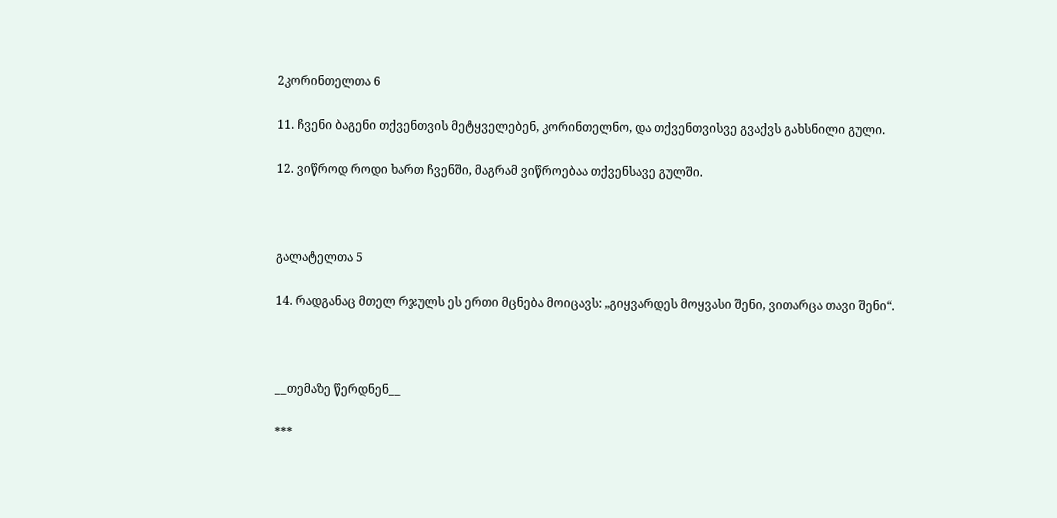2კორინთელთა 6

11. ჩვენი ბაგენი თქვენთვის მეტყველებენ, კორინთელნო, და თქვენთვისვე გვაქვს გახსნილი გული.

12. ვიწროდ როდი ხართ ჩვენში, მაგრამ ვიწროებაა თქვენსავე გულში.



გალატელთა 5

14. რადგანაც მთელ რჯულს ეს ერთი მცნება მოიცავს: „გიყვარდეს მოყვასი შენი, ვითარცა თავი შენი“.



__თემაზე წერდნენ__

***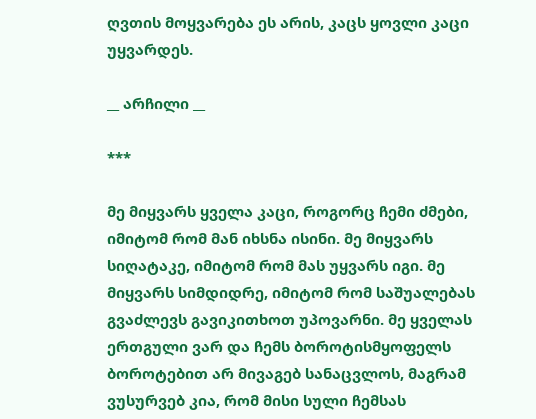ღვთის მოყვარება ეს არის, კაცს ყოვლი კაცი უყვარდეს.

__ არჩილი __

***

მე მიყვარს ყველა კაცი, როგორც ჩემი ძმები, იმიტომ რომ მან იხსნა ისინი. მე მიყვარს სიღატაკე, იმიტომ რომ მას უყვარს იგი. მე მიყვარს სიმდიდრე, იმიტომ რომ საშუალებას გვაძლევს გავიკითხოთ უპოვარნი. მე ყველას ერთგული ვარ და ჩემს ბოროტისმყოფელს ბოროტებით არ მივაგებ სანაცვლოს, მაგრამ ვუსურვებ კია, რომ მისი სული ჩემსას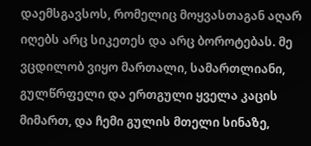დაემსგავსოს, რომელიც მოყვასთაგან აღარ იღებს არც სიკეთეს და არც ბოროტებას. მე ვცდილობ ვიყო მართალი, სამართლიანი, გულწრფელი და ერთგული ყველა კაცის მიმართ, და ჩემი გულის მთელი სინაზე,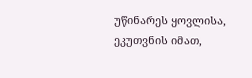უწინარეს ყოვლისა, ეკუთვნის იმათ,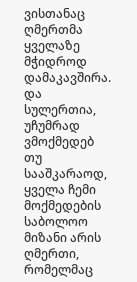ვისთანაც ღმერთმა ყველაზე მჭიდროდ დამაკავშირა. და სულერთია, უჩუმრად ვმოქმედებ თუ სააშკარაოდ, ყველა ჩემი მოქმედების საბოლოო მიზანი არის ღმერთი, რომელმაც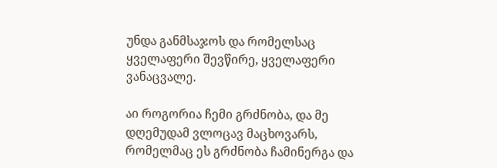უნდა განმსაჯოს და რომელსაც ყველაფერი შევწირე, ყველაფერი ვანაცვალე.

აი როგორია ჩემი გრძნობა, და მე დღემუდამ ვლოცავ მაცხოვარს, რომელმაც ეს გრძნობა ჩამინერგა და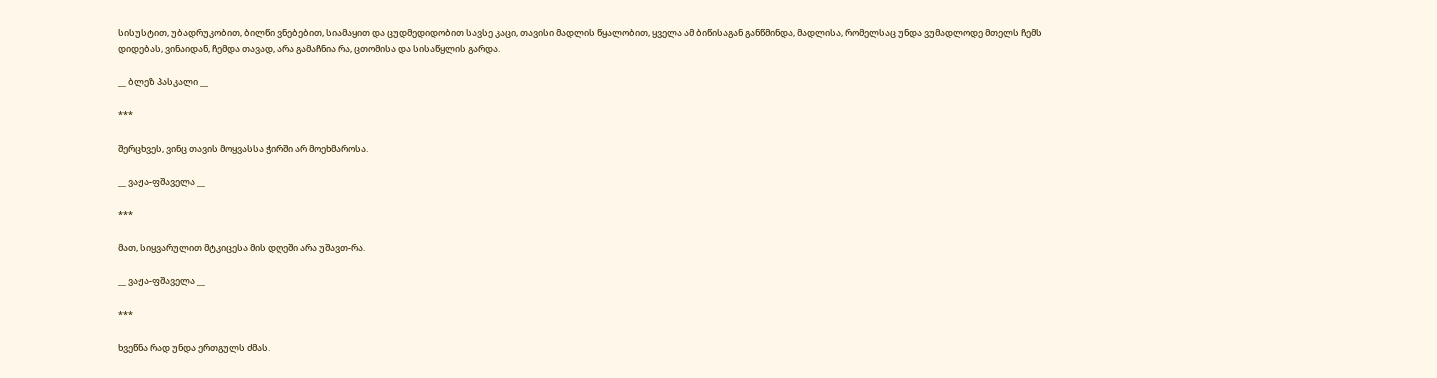სისუსტით, უბადრუკობით, ბილწი ვნებებით, სიამაყით და ცუდმედიდობით სავსე კაცი, თავისი მადლის წყალობით, ყველა ამ ბიწისაგან განწმინდა, მადლისა, რომელსაც უნდა ვუმადლოდე მთელს ჩემს დიდებას, ვინაიდან, ჩემდა თავად, არა გამაჩნია რა, ცთომისა და სისაწყლის გარდა.

__ ბლეზ პასკალი __

***

შერცხვეს, ვინც თავის მოყვასსა ჭირში არ მოეხმაროსა.

__ ვაჟა-ფშაველა __

***

მათ, სიყვარულით მტკიცესა მის დღეში არა უშავთ-რა.

__ ვაჟა-ფშაველა __

***

ხვეწნა რად უნდა ერთგულს ძმას.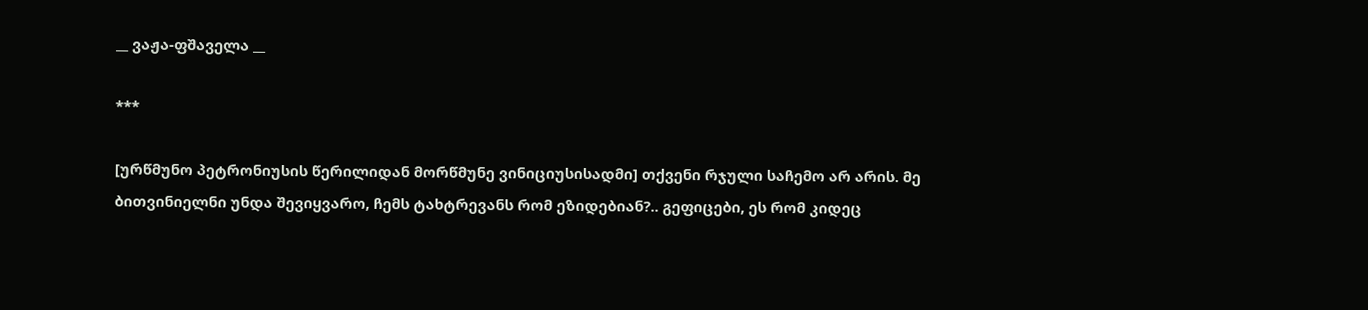__ ვაჟა-ფშაველა __

***

[ურწმუნო პეტრონიუსის წერილიდან მორწმუნე ვინიციუსისადმი] თქვენი რჯული საჩემო არ არის. მე ბითვინიელნი უნდა შევიყვარო, ჩემს ტახტრევანს რომ ეზიდებიან?.. გეფიცები, ეს რომ კიდეც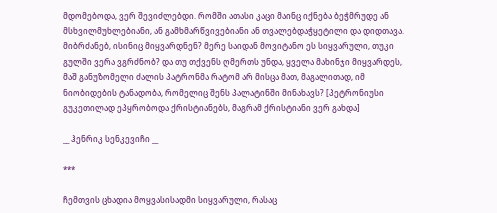მდომებოდა, ვერ შევიძლებდი. რომში ათასი კაცი მაინც იქნება ბეჭმრუდე ან მსხვილმუხლებიანი, ან გამხმარწვივებიანი ან თვალებდაჭყეტილი და დიდთავა. მიბრძანებ, ისინიც მიყვარდნენ? მერე საიდან მოვიტანო ეს სიყვარული, თუკი გულში ვერა ვგრძნობ? და თუ თქვენს ღმერთს უნდა, ყველა მახინჯი მიყვარდეს, მაშ განუზომელი ძალის პატრონმა რატომ არ მისცა მათ, მაგალითად, იმ ნიობიდების ტანადობა, რომელიც შენს პალატინში მინახავს? [პეტრონიუსი გუკეთილად ეპყრობოდა ქრისტიანებს, მაგრამ ქრისტიანი ვერ გახდა]

__ ჰენრიკ სენკევიჩი __

***

ჩემთვის ცხადია მოყვასისადმი სიყვარული, რასაც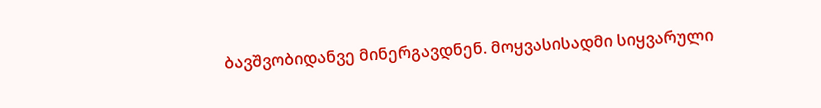ბავშვობიდანვე მინერგავდნენ. მოყვასისადმი სიყვარული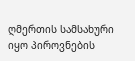ღმერთის სამსახური იყო პიროვნების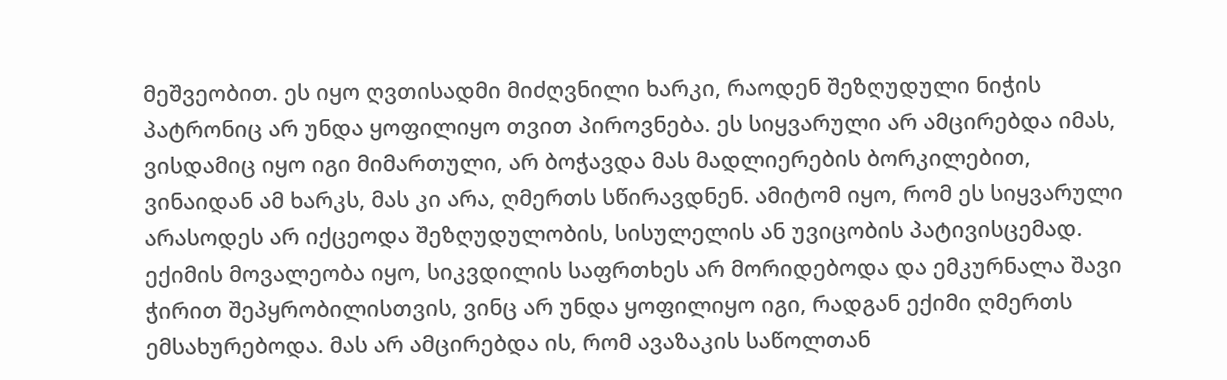მეშვეობით. ეს იყო ღვთისადმი მიძღვნილი ხარკი, რაოდენ შეზღუდული ნიჭის პატრონიც არ უნდა ყოფილიყო თვით პიროვნება. ეს სიყვარული არ ამცირებდა იმას, ვისდამიც იყო იგი მიმართული, არ ბოჭავდა მას მადლიერების ბორკილებით, ვინაიდან ამ ხარკს, მას კი არა, ღმერთს სწირავდნენ. ამიტომ იყო, რომ ეს სიყვარული არასოდეს არ იქცეოდა შეზღუდულობის, სისულელის ან უვიცობის პატივისცემად. ექიმის მოვალეობა იყო, სიკვდილის საფრთხეს არ მორიდებოდა და ემკურნალა შავი ჭირით შეპყრობილისთვის, ვინც არ უნდა ყოფილიყო იგი, რადგან ექიმი ღმერთს ემსახურებოდა. მას არ ამცირებდა ის, რომ ავაზაკის საწოლთან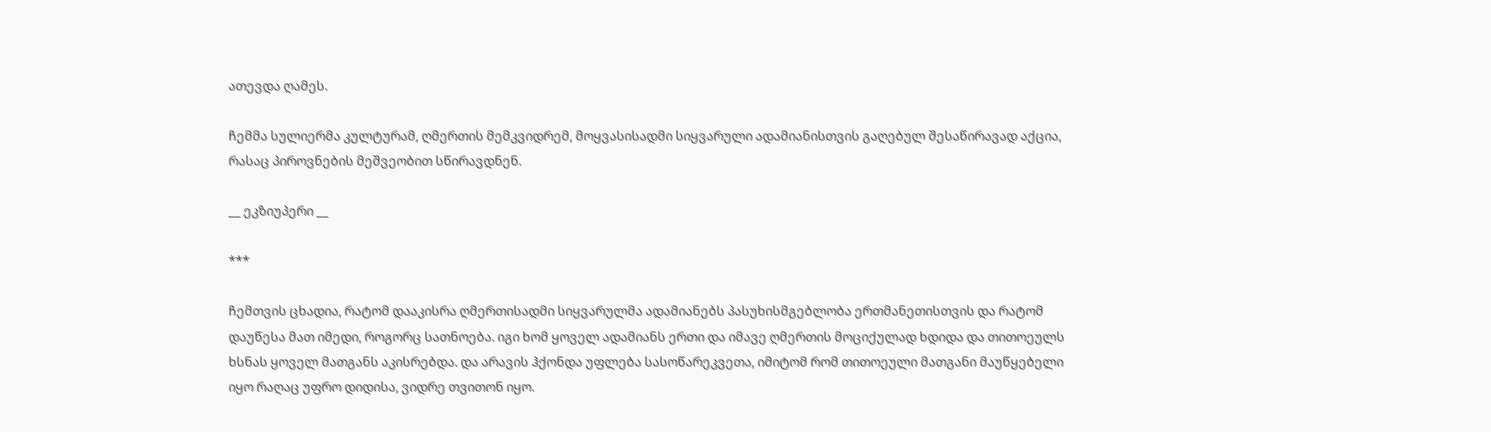ათევდა ღამეს.

ჩემმა სულიერმა კულტურამ, ღმერთის მემკვიდრემ, მოყვასისადმი სიყვარული ადამიანისთვის გაღებულ შესაწირავად აქცია, რასაც პიროვნების მეშვეობით სწირავდნენ.

__ ეკზიუპერი __

***

ჩემთვის ცხადია, რატომ დააკისრა ღმერთისადმი სიყვარულმა ადამიანებს პასუხისმგებლობა ერთმანეთისთვის და რატომ დაუწესა მათ იმედი, როგორც სათნოება. იგი ხომ ყოველ ადამიანს ერთი და იმავე ღმერთის მოციქულად ხდიდა და თითოეულს ხსნას ყოველ მათგანს აკისრებდა. და არავის ჰქონდა უფლება სასოწარეკვეთა, იმიტომ რომ თითოეული მათგანი მაუწყებელი იყო რაღაც უფრო დიდისა, ვიდრე თვითონ იყო.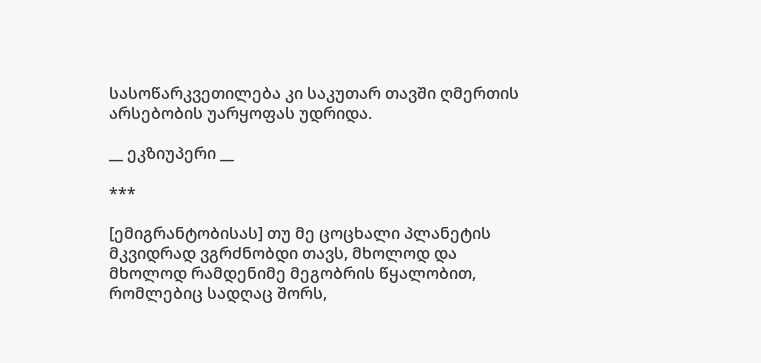სასოწარკვეთილება კი საკუთარ თავში ღმერთის არსებობის უარყოფას უდრიდა.

__ ეკზიუპერი __

***

[ემიგრანტობისას] თუ მე ცოცხალი პლანეტის მკვიდრად ვგრძნობდი თავს, მხოლოდ და მხოლოდ რამდენიმე მეგობრის წყალობით, რომლებიც სადღაც შორს,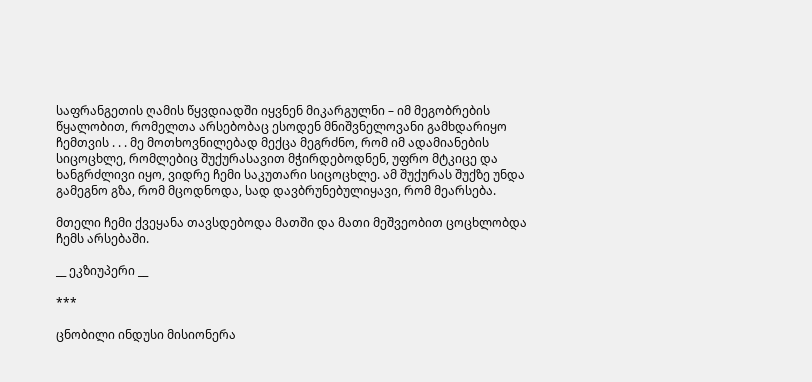საფრანგეთის ღამის წყვდიადში იყვნენ მიკარგულნი – იმ მეგობრების წყალობით, რომელთა არსებობაც ესოდენ მნიშვნელოვანი გამხდარიყო ჩემთვის . . . მე მოთხოვნილებად მექცა მეგრძნო, რომ იმ ადამიანების სიცოცხლე, რომლებიც შუქურასავით მჭირდებოდნენ, უფრო მტკიცე და ხანგრძლივი იყო, ვიდრე ჩემი საკუთარი სიცოცხლე. ამ შუქურას შუქზე უნდა გამეგნო გზა, რომ მცოდნოდა, სად დავბრუნებულიყავი, რომ მეარსება.

მთელი ჩემი ქვეყანა თავსდებოდა მათში და მათი მეშვეობით ცოცხლობდა ჩემს არსებაში.

__ ეკზიუპერი __

***

ცნობილი ინდუსი მისიონერა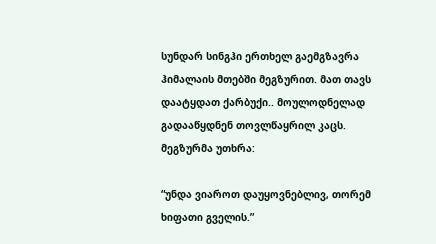სუნდარ სინგჰი ერთხელ გაემგზავრა ჰიმალაის მთებში მეგზურით. მათ თავს დაატყდათ ქარბუქი.. მოულოდნელად გადააწყდნენ თოვლწაყრილ კაცს. მეგზურმა უთხრა:

“უნდა ვიაროთ დაუყოვნებლივ, თორემ ხიფათი გველის.”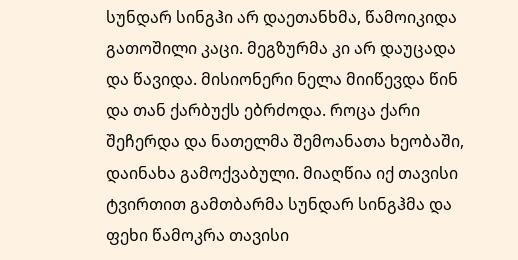სუნდარ სინგჰი არ დაეთანხმა, წამოიკიდა გათოშილი კაცი. მეგზურმა კი არ დაუცადა და წავიდა. მისიონერი ნელა მიიწევდა წინ და თან ქარბუქს ებრძოდა. როცა ქარი შეჩერდა და ნათელმა შემოანათა ხეობაში, დაინახა გამოქვაბული. მიაღწია იქ თავისი ტვირთით გამთბარმა სუნდარ სინგჰმა და ფეხი წამოკრა თავისი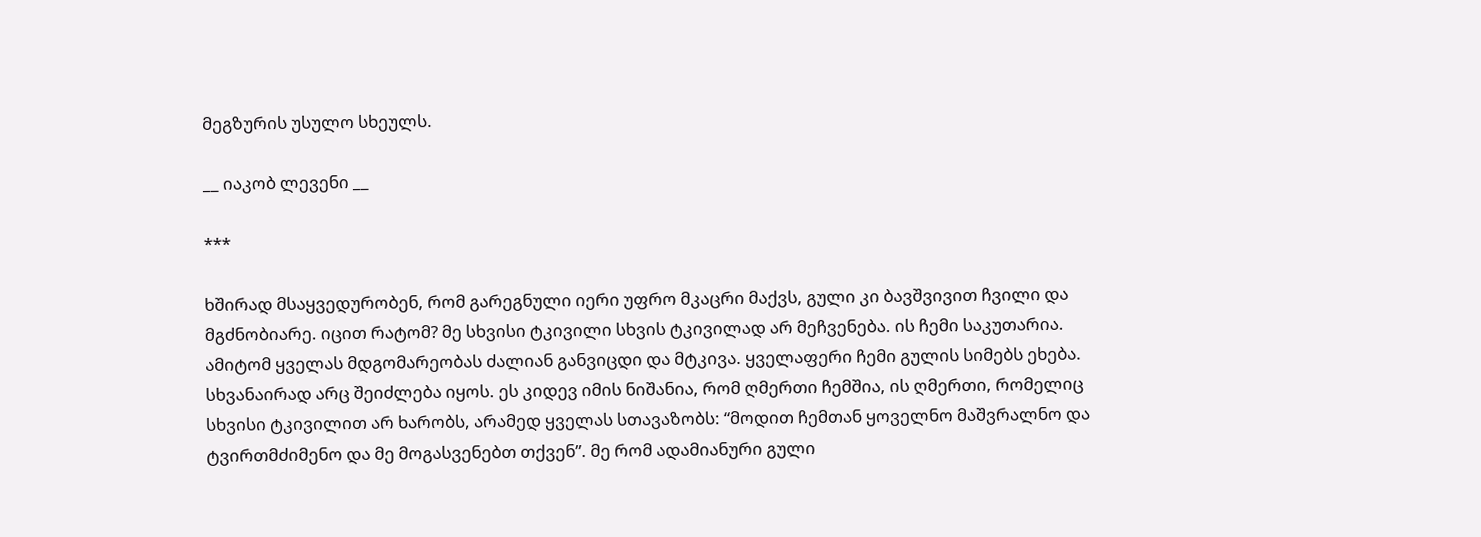მეგზურის უსულო სხეულს.

__ იაკობ ლევენი __

***

ხშირად მსაყვედურობენ, რომ გარეგნული იერი უფრო მკაცრი მაქვს, გული კი ბავშვივით ჩვილი და მგძნობიარე. იცით რატომ? მე სხვისი ტკივილი სხვის ტკივილად არ მეჩვენება. ის ჩემი საკუთარია. ამიტომ ყველას მდგომარეობას ძალიან განვიცდი და მტკივა. ყველაფერი ჩემი გულის სიმებს ეხება. სხვანაირად არც შეიძლება იყოს. ეს კიდევ იმის ნიშანია, რომ ღმერთი ჩემშია, ის ღმერთი, რომელიც სხვისი ტკივილით არ ხარობს, არამედ ყველას სთავაზობს: “მოდით ჩემთან ყოველნო მაშვრალნო და ტვირთმძიმენო და მე მოგასვენებთ თქვენ”. მე რომ ადამიანური გული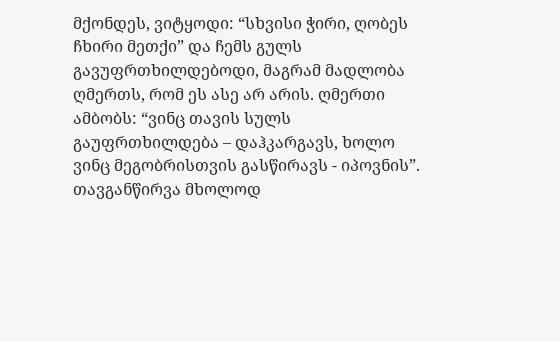მქონდეს, ვიტყოდი: “სხვისი ჭირი, ღობეს ჩხირი მეთქი” და ჩემს გულს გავუფრთხილდებოდი, მაგრამ მადლობა ღმერთს, რომ ეს ასე არ არის. ღმერთი ამბობს: “ვინც თავის სულს გაუფრთხილდება – დაჰკარგავს, ხოლო ვინც მეგობრისთვის გასწირავს - იპოვნის”. თავგანწირვა მხოლოდ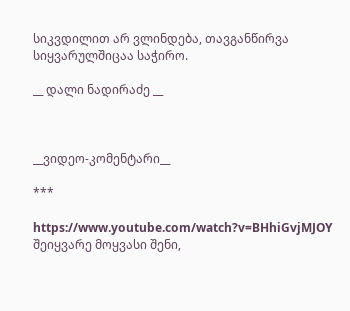სიკვდილით არ ვლინდება, თავგანწირვა სიყვარულშიცაა საჭირო.

__ დალი ნადირაძე __



__ვიდეო-კომენტარი__

***

https://www.youtube.com/watch?v=BHhiGvjMJOY შეიყვარე მოყვასი შენი,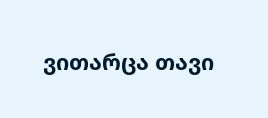ვითარცა თავი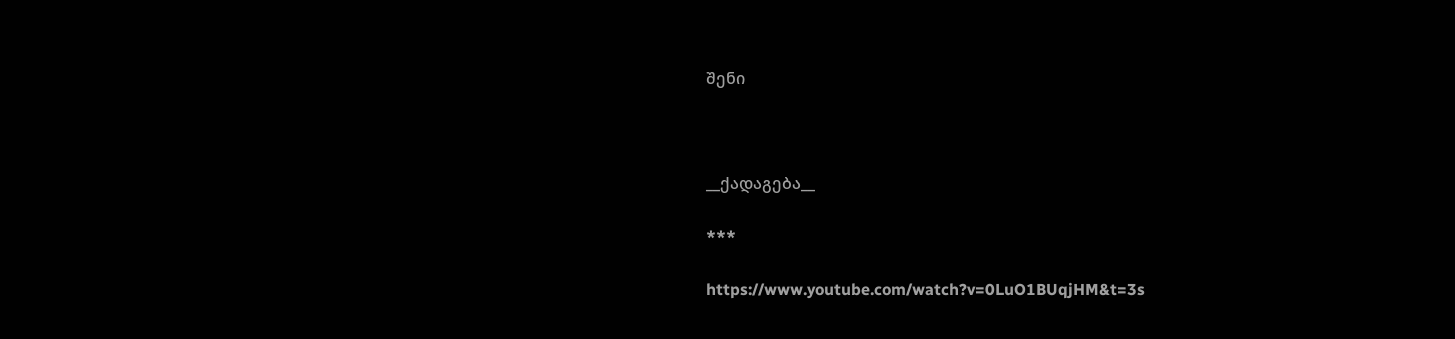შენი



__ქადაგება__

***

https://www.youtube.com/watch?v=0LuO1BUqjHM&t=3s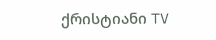ქრისტიანი TV